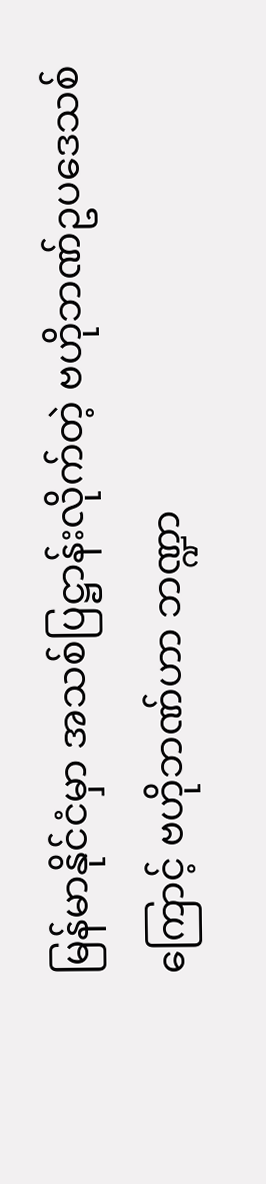မြန်မာနိုင်ငံမှာ အသစ်ပြဋ္ဌာန်းလိုက်တဲ့ ဗဟိုဘဏ်ဥပဒေသစ်ကြောင့် ဗဟိုဘဏ်ဟာ ဘဏ္ဍာ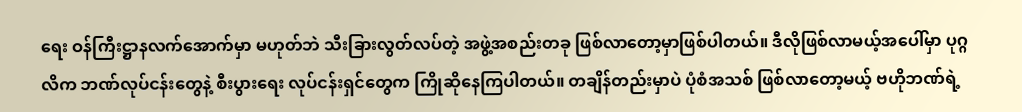ရေး ဝန်ကြီးဋ္ဌာနလက်အောက်မှာ မဟုတ်ဘဲ သီးခြားလွတ်လပ်တဲ့ အဖွဲ့အစည်းတခု ဖြစ်လာတော့မှာဖြစ်ပါတယ်။ ဒီလိုဖြစ်လာမယ့်အပေါ်မှာ ပုဂ္ဂလိက ဘဏ်လုပ်ငန်းတွေနဲ့ စီးပွားရေး လုပ်ငန်းရှင်တွေက ကြိုဆိုနေကြပါတယ်။ တချိန်တည်းမှာပဲ ပုံစံအသစ် ဖြစ်လာတော့မယ့် ဗဟိုဘဏ်ရဲ့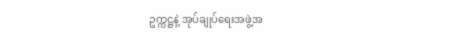ဥက္ကဋ္ဌနဲ့ အုပ်ချုပ်ရေးအဖွဲ့အ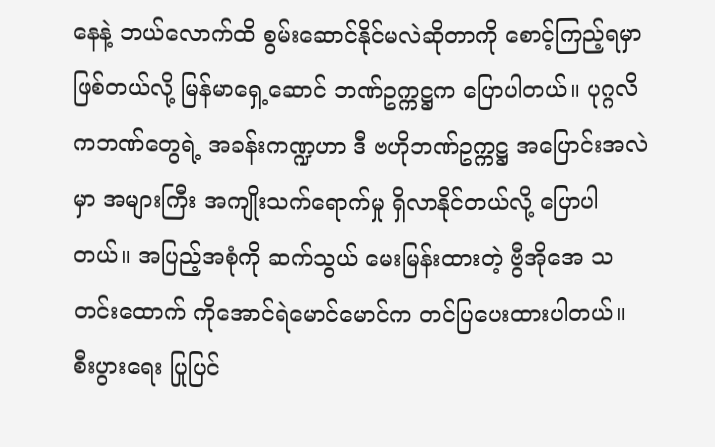နေနဲ့ ဘယ်လောက်ထိ စွမ်းဆောင်နိုင်မလဲဆိုတာကို စောင့်ကြည့်ရမှာဖြစ်တယ်လို့ မြန်မာရှေ့ဆောင် ဘဏ်ဥက္ကဋ္ဌက ပြောပါတယ်။ ပုဂ္ဂလိကဘဏ်တွေရဲ့ အခန်းကဏ္ဍဟာ ဒီ ဗဟိုဘဏ်ဥက္ကဋ္ဌ အပြောင်းအလဲမှာ အများကြီး အကျိုးသက်ရောက်မှု ရှိလာနိုင်တယ်လို့ ပြောပါတယ်။ အပြည့်အစုံကို ဆက်သွယ် မေးမြန်းထားတဲ့ ဗွီအိုအေ သတင်းထောက် ကိုအောင်ရဲမောင်မောင်က တင်ပြပေးထားပါတယ်။
စီးပွားရေး ပြုပြင်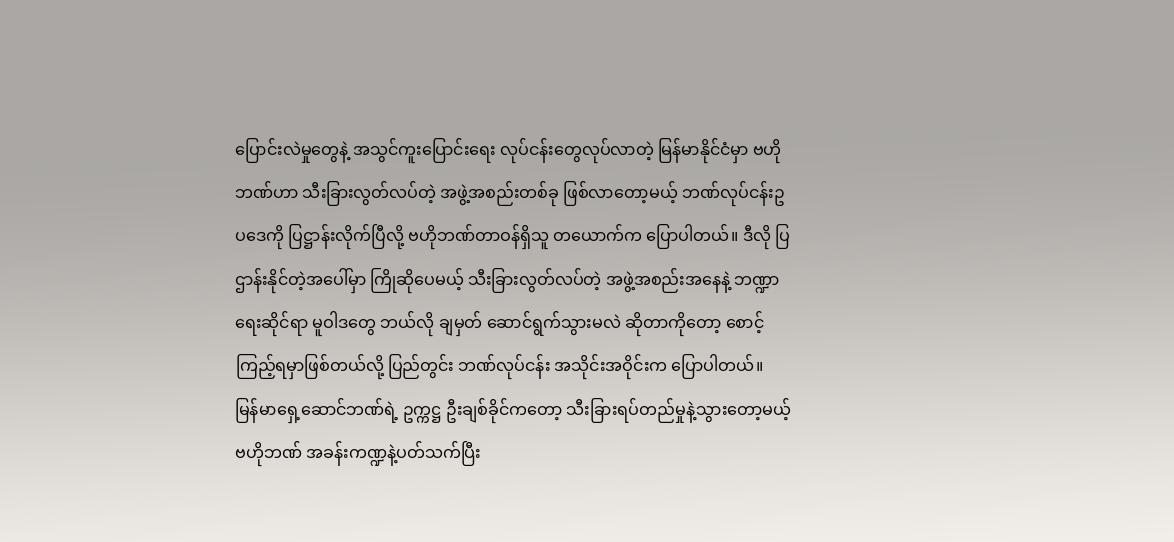ပြောင်းလဲမှုတွေနဲ့ အသွင်ကူးပြောင်းရေး လုပ်ငန်းတွေလုပ်လာတဲ့ မြန်မာနိုင်ငံမှာ ဗဟိုဘဏ်ဟာ သီးခြားလွတ်လပ်တဲ့ အဖွဲ့အစည်းတစ်ခု ဖြစ်လာတော့မယ့် ဘဏ်လုပ်ငန်းဥပဒေကို ပြဋ္ဌာန်းလိုက်ပြီလို့ ဗဟိုဘဏ်တာဝန်ရှိသူ တယောက်က ပြောပါတယ်။ ဒီလို ပြဌာန်းနိုင်တဲ့အပေါ်မှာ ကြိုဆိုပေမယ့် သီးခြားလွတ်လပ်တဲ့ အဖွဲ့အစည်းအနေနဲ့ ဘဏ္ဍာရေးဆိုင်ရာ မူဝါဒတွေ ဘယ်လို ချမှတ် ဆောင်ရွက်သွားမလဲ ဆိုတာကိုတော့ စောင့်ကြည့်ရမှာဖြစ်တယ်လို့ ပြည်တွင်း ဘဏ်လုပ်ငန်း အသိုင်းအဝိုင်းက ပြောပါတယ်။
မြန်မာရှေ့ဆောင်ဘဏ်ရဲ့ ဥက္ကဋ္ဌ ဦးချစ်ခိုင်ကတော့ သီးခြားရပ်တည်မှုနဲ့သွားတော့မယ့် ဗဟိုဘဏ် အခန်းကဏ္ဍနဲ့ပတ်သက်ပြီး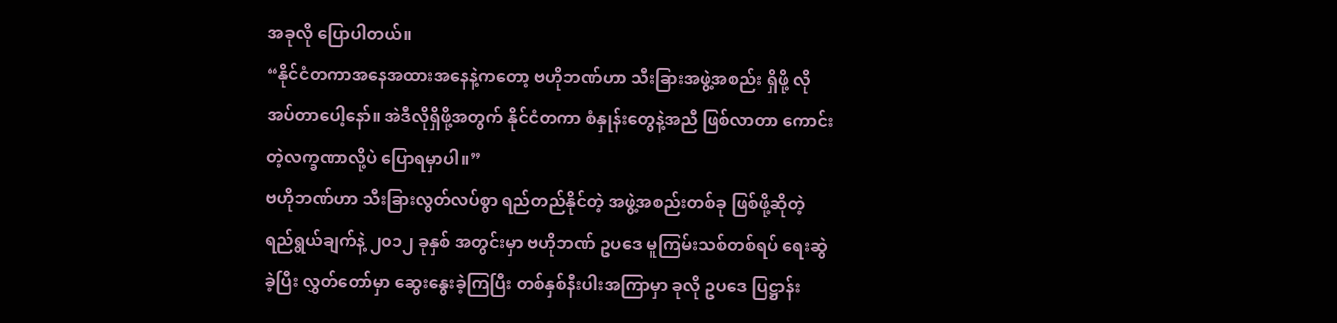အခုလို ပြောပါတယ်။
“နိုင်ငံတကာအနေအထားအနေနဲ့ကတော့ ဗဟိုဘဏ်ဟာ သီးခြားအဖွဲ့အစည်း ရှိဖို့ လိုအပ်တာပေါ့နော်။ အဲဒီလိုရှိဖို့အတွက် နိုင်ငံတကာ စံနှုန်းတွေနဲ့အညီ ဖြစ်လာတာ ကောင်းတဲ့လက္ခဏာလို့ပဲ ပြောရမှာပါ။”
ဗဟိုဘဏ်ဟာ သီးခြားလွတ်လပ်စွာ ရည်တည်နိုင်တဲ့ အဖွဲ့အစည်းတစ်ခု ဖြစ်ဖို့ဆိုတဲ့ ရည်ရွယ်ချက်နဲ့ ၂၀၁၂ ခုနှစ် အတွင်းမှာ ဗဟိုဘဏ် ဥပဒေ မူကြမ်းသစ်တစ်ရပ် ရေးဆွဲခဲ့ပြီး လွှတ်တော်မှာ ဆွေးနွေးခဲ့ကြပြီး တစ်နှစ်နီးပါးအကြာမှာ ခုလို ဥပဒေ ပြဋ္ဌာန်း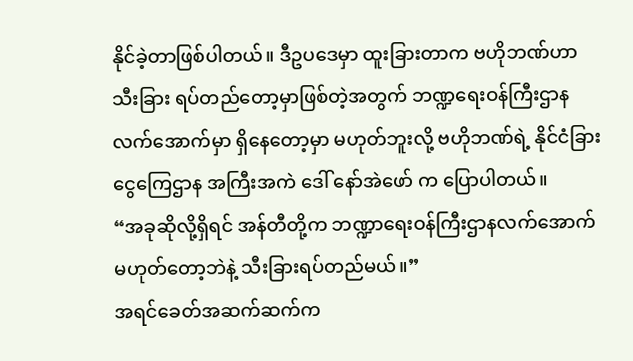နိုင်ခဲ့တာဖြစ်ပါတယ်။ ဒီဥပဒေမှာ ထူးခြားတာက ဗဟိုဘဏ်ဟာ သီးခြား ရပ်တည်တော့မှာဖြစ်တဲ့အတွက် ဘဏ္ဍရေးဝန်ကြီးဌာန လက်အောက်မှာ ရှိနေတော့မှာ မဟုတ်ဘူးလို့ ဗဟိုဘဏ်ရဲ့ နိုင်ငံခြားငွေကြေဌာန အကြီးအကဲ ဒေါ် နော်အဲဖော် က ပြောပါတယ်။
“အခုဆိုလို့ရှိရင် အန်တီတို့က ဘဏ္ဍာရေးဝန်ကြီးဌာနလက်အောက် မဟုတ်တော့ဘဲနဲ့ သီးခြားရပ်တည်မယ်။”
အရင်ခေတ်အဆက်ဆက်က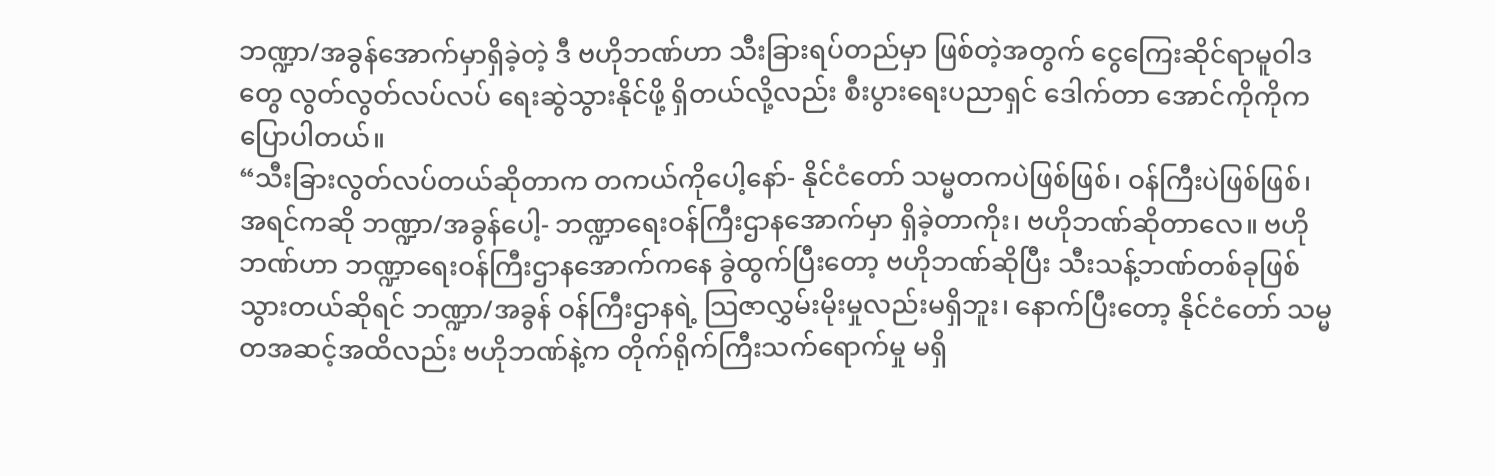ဘဏ္ဍာ/အခွန်အောက်မှာရှိခဲ့တဲ့ ဒီ ဗဟိုဘဏ်ဟာ သီးခြားရပ်တည်မှာ ဖြစ်တဲ့အတွက် ငွေကြေးဆိုင်ရာမူဝါဒတွေ လွတ်လွတ်လပ်လပ် ရေးဆွဲသွားနိုင်ဖို့ ရှိတယ်လို့လည်း စီးပွားရေးပညာရှင် ဒေါက်တာ အောင်ကိုကိုက ပြောပါတယ်။
“သီးခြားလွတ်လပ်တယ်ဆိုတာက တကယ်ကိုပေါ့နော်- နိုင်ငံတော် သမ္မတကပဲဖြစ်ဖြစ်၊ ဝန်ကြီးပဲဖြစ်ဖြစ်၊ အရင်ကဆို ဘဏ္ဍာ/အခွန်ပေါ့- ဘဏ္ဍာရေးဝန်ကြီးဌာနအောက်မှာ ရှိခဲ့တာကိုး၊ ဗဟိုဘဏ်ဆိုတာလေ။ ဗဟိုဘဏ်ဟာ ဘဏ္ဍာရေးဝန်ကြီးဌာနအောက်ကနေ ခွဲထွက်ပြီးတော့ ဗဟိုဘဏ်ဆိုပြီး သီးသန့်ဘဏ်တစ်ခုဖြစ်သွားတယ်ဆိုရင် ဘဏ္ဍာ/အခွန် ဝန်ကြီးဌာနရဲ့ သြဇာလွှမ်းမိုးမှုလည်းမရှိဘူး၊ နောက်ပြီးတော့ နိုင်ငံတော် သမ္မတအဆင့်အထိလည်း ဗဟိုဘဏ်နဲ့က တိုက်ရိုက်ကြီးသက်ရောက်မှု မရှိ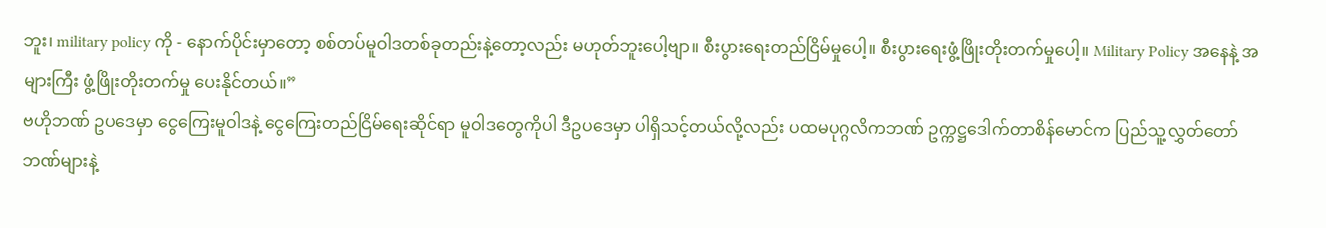ဘူး၊ military policy ကို - နောက်ပိုင်းမှာတော့ စစ်တပ်မူဝါဒတစ်ခုတည်းနဲ့တော့လည်း မဟုတ်ဘူးပေါ့ဗျာ။ စီးပွားရေးတည်ငြိမ်မှုပေါ့။ စီးပွားရေးဖွံ့ဖြိုးတိုးတက်မှုပေါ့။ Military Policy အနေနဲ့ အများကြီး ဖွံ့ဖြိုးတိုးတက်မှု ပေးနိုင်တယ်။”
ဗဟိုဘဏ် ဥပဒေမှာ ငွေကြေးမူဝါဒနဲ့ ငွေကြေးတည်ငြိမ်ရေးဆိုင်ရာ မူဝါဒတွေကိုပါ ဒီဥပဒေမှာ ပါရှိသင့်တယ်လို့လည်း ပထမပုဂ္ဂလိကဘဏ် ဥက္ကဋ္ဌဒေါက်တာစိန်မောင်က ပြည်သူ့လွှတ်တော် ဘဏ်များနဲ့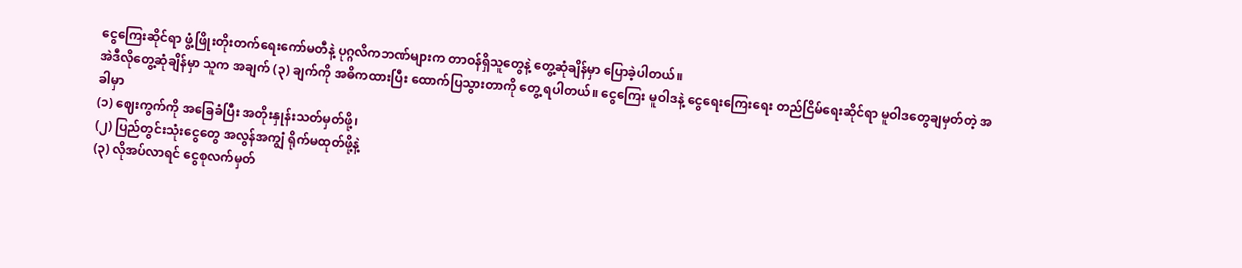ငွေကြေးဆိုင်ရာ ဖွံ့ဖြိုးတိုးတက်ရေးကော်မတီနဲ့ ပုဂ္ဂလိကဘဏ်များက တာဝန်ရှိသူတွေနဲ့ တွေ့ဆုံချိန်မှာ ပြောခဲ့ပါတယ်။
အဲဒီလိုတွေ့ဆုံချိန်မှာ သူက အချက် (၃) ချက်ကို အဓိကထားပြီး ထောက်ပြသွားတာကို တွေ့ ရပါတယ်။ ငွေကြေး မူဝါဒနဲ့ ငွေရေးကြေးရေး တည်ငြိမ်ရေးဆိုင်ရာ မူဝါဒတွေချမှတ်တဲ့ အခါမှာ
(၁) ဈေးကွက်ကို အခြေခံပြီး အတိုးနှုန်းသတ်မှတ်ဖို့၊
(၂) ပြည်တွင်းသုံးငွေတွေ အလွန်အကျွံ ရိုက်မထုတ်ဖို့နဲ့
(၃) လိုအပ်လာရင် ငွေစုလက်မှတ်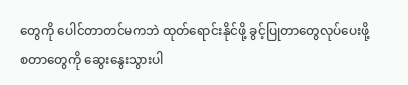တွေကို ပေါင်တာတင်မကဘဲ ထုတ်ရောင်းနိုင်ဖို့ ခွင့်ပြုတာတွေလုပ်ပေးဖို့ စတာတွေကို ဆွေးနွေးသွားပါ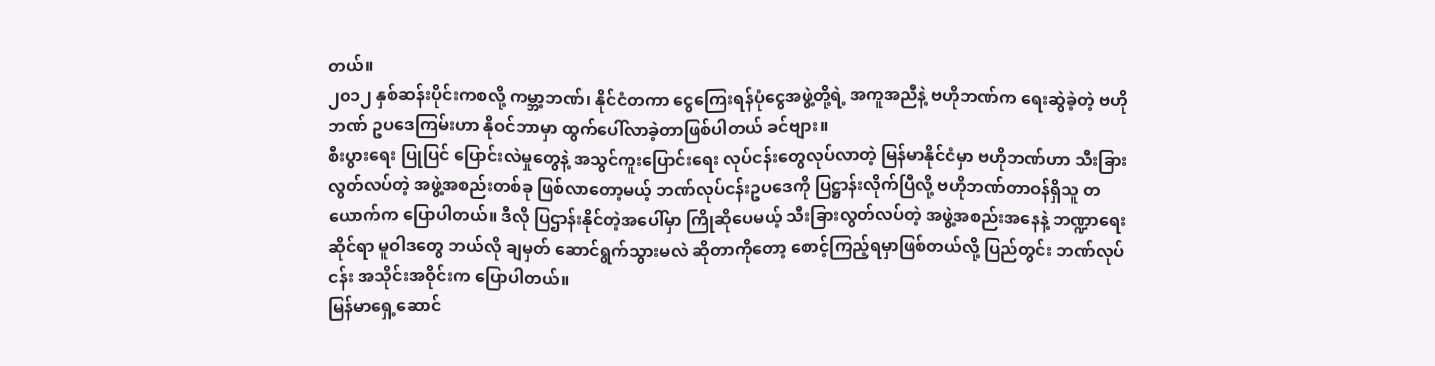တယ်။
၂၀၁၂ နှစ်ဆန်းပိုင်းကစလို့ ကမ္ဘာ့ဘဏ်၊ နိုင်ငံတကာ ငွေကြေးရန်ပုံငွေအဖွဲ့တို့ရဲ့ အကူအညီနဲ့ ဗဟိုဘဏ်က ရေးဆွဲခဲ့တဲ့ ဗဟိုဘဏ် ဥပဒေကြမ်းဟာ နိုဝင်ဘာမှာ ထွက်ပေါ်လာခဲ့တာဖြစ်ပါတယ် ခင်ဗျား။
စီးပွားရေး ပြုပြင် ပြောင်းလဲမှုတွေနဲ့ အသွင်ကူးပြောင်းရေး လုပ်ငန်းတွေလုပ်လာတဲ့ မြန်မာနိုင်ငံမှာ ဗဟိုဘဏ်ဟာ သီးခြားလွတ်လပ်တဲ့ အဖွဲ့အစည်းတစ်ခု ဖြစ်လာတော့မယ့် ဘဏ်လုပ်ငန်းဥပဒေကို ပြဋ္ဌာန်းလိုက်ပြီလို့ ဗဟိုဘဏ်တာဝန်ရှိသူ တယောက်က ပြောပါတယ်။ ဒီလို ပြဌာန်းနိုင်တဲ့အပေါ်မှာ ကြိုဆိုပေမယ့် သီးခြားလွတ်လပ်တဲ့ အဖွဲ့အစည်းအနေနဲ့ ဘဏ္ဍာရေးဆိုင်ရာ မူဝါဒတွေ ဘယ်လို ချမှတ် ဆောင်ရွက်သွားမလဲ ဆိုတာကိုတော့ စောင့်ကြည့်ရမှာဖြစ်တယ်လို့ ပြည်တွင်း ဘဏ်လုပ်ငန်း အသိုင်းအဝိုင်းက ပြောပါတယ်။
မြန်မာရှေ့ဆောင်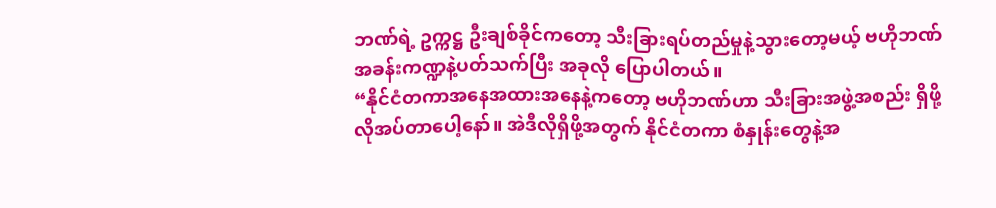ဘဏ်ရဲ့ ဥက္ကဋ္ဌ ဦးချစ်ခိုင်ကတော့ သီးခြားရပ်တည်မှုနဲ့သွားတော့မယ့် ဗဟိုဘဏ် အခန်းကဏ္ဍနဲ့ပတ်သက်ပြီး အခုလို ပြောပါတယ်။
“နိုင်ငံတကာအနေအထားအနေနဲ့ကတော့ ဗဟိုဘဏ်ဟာ သီးခြားအဖွဲ့အစည်း ရှိဖို့ လိုအပ်တာပေါ့နော်။ အဲဒီလိုရှိဖို့အတွက် နိုင်ငံတကာ စံနှုန်းတွေနဲ့အ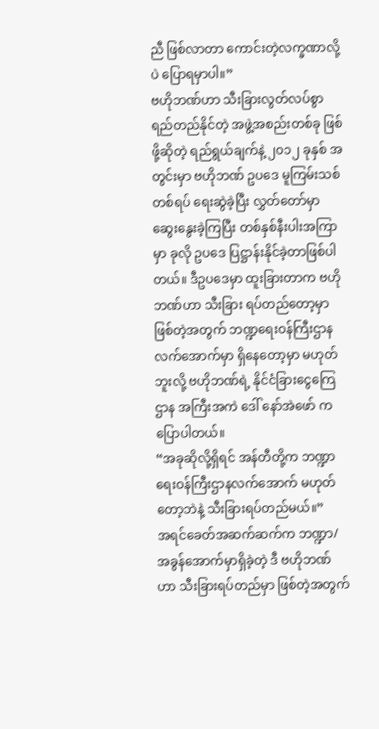ညီ ဖြစ်လာတာ ကောင်းတဲ့လက္ခဏာလို့ပဲ ပြောရမှာပါ။”
ဗဟိုဘဏ်ဟာ သီးခြားလွတ်လပ်စွာ ရည်တည်နိုင်တဲ့ အဖွဲ့အစည်းတစ်ခု ဖြစ်ဖို့ဆိုတဲ့ ရည်ရွယ်ချက်နဲ့ ၂၀၁၂ ခုနှစ် အတွင်းမှာ ဗဟိုဘဏ် ဥပဒေ မူကြမ်းသစ်တစ်ရပ် ရေးဆွဲခဲ့ပြီး လွှတ်တော်မှာ ဆွေးနွေးခဲ့ကြပြီး တစ်နှစ်နီးပါးအကြာမှာ ခုလို ဥပဒေ ပြဋ္ဌာန်းနိုင်ခဲ့တာဖြစ်ပါတယ်။ ဒီဥပဒေမှာ ထူးခြားတာက ဗဟိုဘဏ်ဟာ သီးခြား ရပ်တည်တော့မှာဖြစ်တဲ့အတွက် ဘဏ္ဍရေးဝန်ကြီးဌာန လက်အောက်မှာ ရှိနေတော့မှာ မဟုတ်ဘူးလို့ ဗဟိုဘဏ်ရဲ့ နိုင်ငံခြားငွေကြေဌာန အကြီးအကဲ ဒေါ် နော်အဲဖော် က ပြောပါတယ်။
“အခုဆိုလို့ရှိရင် အန်တီတို့က ဘဏ္ဍာရေးဝန်ကြီးဌာနလက်အောက် မဟုတ်တော့ဘဲနဲ့ သီးခြားရပ်တည်မယ်။”
အရင်ခေတ်အဆက်ဆက်က ဘဏ္ဍာ/အခွန်အောက်မှာရှိခဲ့တဲ့ ဒီ ဗဟိုဘဏ်ဟာ သီးခြားရပ်တည်မှာ ဖြစ်တဲ့အတွက်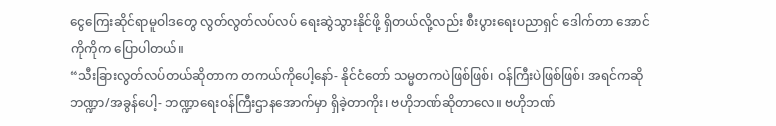ငွေကြေးဆိုင်ရာမူဝါဒတွေ လွတ်လွတ်လပ်လပ် ရေးဆွဲသွားနိုင်ဖို့ ရှိတယ်လို့လည်း စီးပွားရေးပညာရှင် ဒေါက်တာ အောင်ကိုကိုက ပြောပါတယ်။
“သီးခြားလွတ်လပ်တယ်ဆိုတာက တကယ်ကိုပေါ့နော်- နိုင်ငံတော် သမ္မတကပဲဖြစ်ဖြစ်၊ ဝန်ကြီးပဲဖြစ်ဖြစ်၊ အရင်ကဆို ဘဏ္ဍာ/အခွန်ပေါ့- ဘဏ္ဍာရေးဝန်ကြီးဌာနအောက်မှာ ရှိခဲ့တာကိုး၊ ဗဟိုဘဏ်ဆိုတာလေ။ ဗဟိုဘဏ်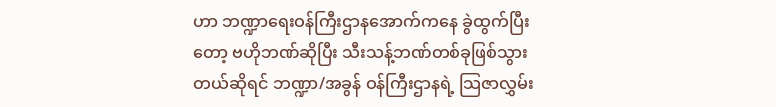ဟာ ဘဏ္ဍာရေးဝန်ကြီးဌာနအောက်ကနေ ခွဲထွက်ပြီးတော့ ဗဟိုဘဏ်ဆိုပြီး သီးသန့်ဘဏ်တစ်ခုဖြစ်သွားတယ်ဆိုရင် ဘဏ္ဍာ/အခွန် ဝန်ကြီးဌာနရဲ့ သြဇာလွှမ်း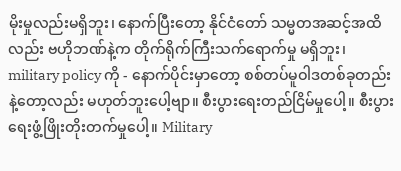မိုးမှုလည်းမရှိဘူး၊ နောက်ပြီးတော့ နိုင်ငံတော် သမ္မတအဆင့်အထိလည်း ဗဟိုဘဏ်နဲ့က တိုက်ရိုက်ကြီးသက်ရောက်မှု မရှိဘူး၊ military policy ကို - နောက်ပိုင်းမှာတော့ စစ်တပ်မူဝါဒတစ်ခုတည်းနဲ့တော့လည်း မဟုတ်ဘူးပေါ့ဗျာ။ စီးပွားရေးတည်ငြိမ်မှုပေါ့။ စီးပွားရေးဖွံ့ဖြိုးတိုးတက်မှုပေါ့။ Military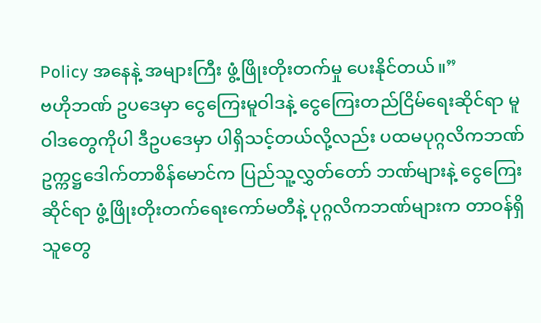Policy အနေနဲ့ အများကြီး ဖွံ့ဖြိုးတိုးတက်မှု ပေးနိုင်တယ်။”
ဗဟိုဘဏ် ဥပဒေမှာ ငွေကြေးမူဝါဒနဲ့ ငွေကြေးတည်ငြိမ်ရေးဆိုင်ရာ မူဝါဒတွေကိုပါ ဒီဥပဒေမှာ ပါရှိသင့်တယ်လို့လည်း ပထမပုဂ္ဂလိကဘဏ် ဥက္ကဋ္ဌဒေါက်တာစိန်မောင်က ပြည်သူ့လွှတ်တော် ဘဏ်များနဲ့ ငွေကြေးဆိုင်ရာ ဖွံ့ဖြိုးတိုးတက်ရေးကော်မတီနဲ့ ပုဂ္ဂလိကဘဏ်များက တာဝန်ရှိသူတွေ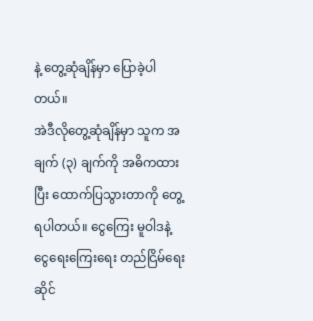နဲ့ တွေ့ဆုံချိန်မှာ ပြောခဲ့ပါတယ်။
အဲဒီလိုတွေ့ဆုံချိန်မှာ သူက အချက် (၃) ချက်ကို အဓိကထားပြီး ထောက်ပြသွားတာကို တွေ့ ရပါတယ်။ ငွေကြေး မူဝါဒနဲ့ ငွေရေးကြေးရေး တည်ငြိမ်ရေးဆိုင်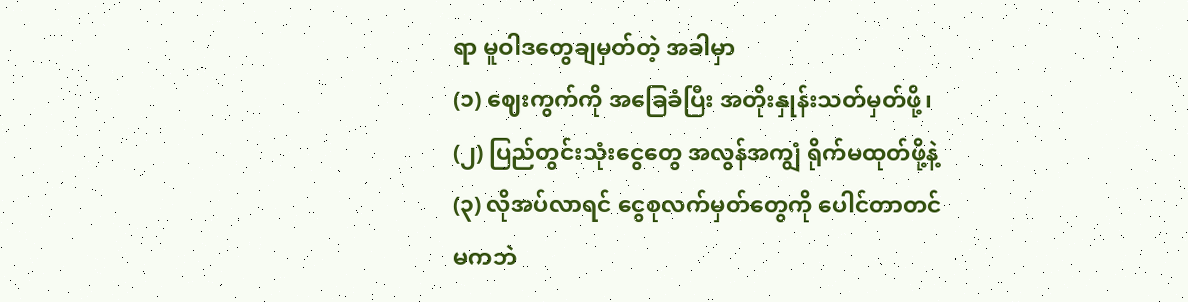ရာ မူဝါဒတွေချမှတ်တဲ့ အခါမှာ
(၁) ဈေးကွက်ကို အခြေခံပြီး အတိုးနှုန်းသတ်မှတ်ဖို့၊
(၂) ပြည်တွင်းသုံးငွေတွေ အလွန်အကျွံ ရိုက်မထုတ်ဖို့နဲ့
(၃) လိုအပ်လာရင် ငွေစုလက်မှတ်တွေကို ပေါင်တာတင်မကဘဲ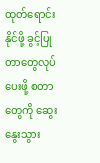ထုတ်ရောင်းနိုင်ဖို့ ခွင့်ပြုတာတွေလုပ်ပေးဖို့ စတာတွေကို ဆွေးနွေးသွား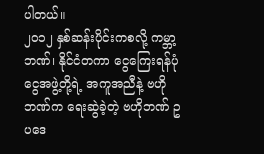ပါတယ်။
၂၀၁၂ နှစ်ဆန်းပိုင်းကစလို့ ကမ္ဘာ့ဘဏ်၊ နိုင်ငံတကာ ငွေကြေးရန်ပုံငွေအဖွဲ့တို့ရဲ့ အကူအညီနဲ့ ဗဟိုဘဏ်က ရေးဆွဲခဲ့တဲ့ ဗဟိုဘဏ် ဥပဒေ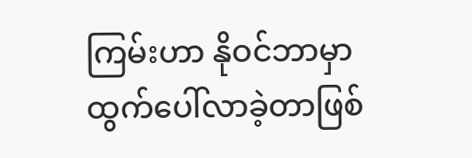ကြမ်းဟာ နိုဝင်ဘာမှာ ထွက်ပေါ်လာခဲ့တာဖြစ်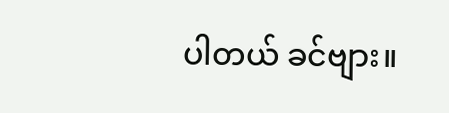ပါတယ် ခင်ဗျား။